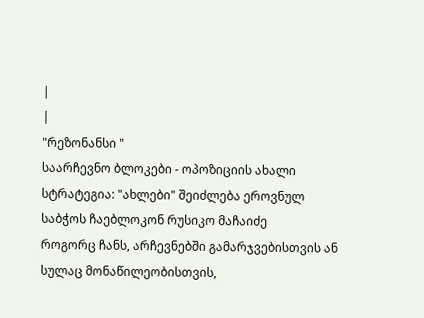|
|
"რეზონანსი "
საარჩევნო ბლოკები - ოპოზიციის ახალი სტრატეგია: "ახლები" შეიძლება ეროვნულ საბჭოს ჩაებლოკონ რუსიკო მაჩაიძე
როგორც ჩანს, არჩევნებში გამარჯვებისთვის ან სულაც მონაწილეობისთვის,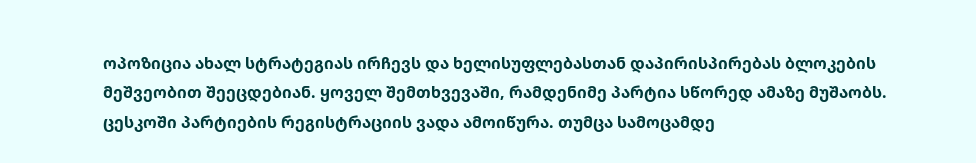ოპოზიცია ახალ სტრატეგიას ირჩევს და ხელისუფლებასთან დაპირისპირებას ბლოკების მეშვეობით შეეცდებიან. ყოველ შემთხვევაში, რამდენიმე პარტია სწორედ ამაზე მუშაობს. ცესკოში პარტიების რეგისტრაციის ვადა ამოიწურა. თუმცა სამოცამდე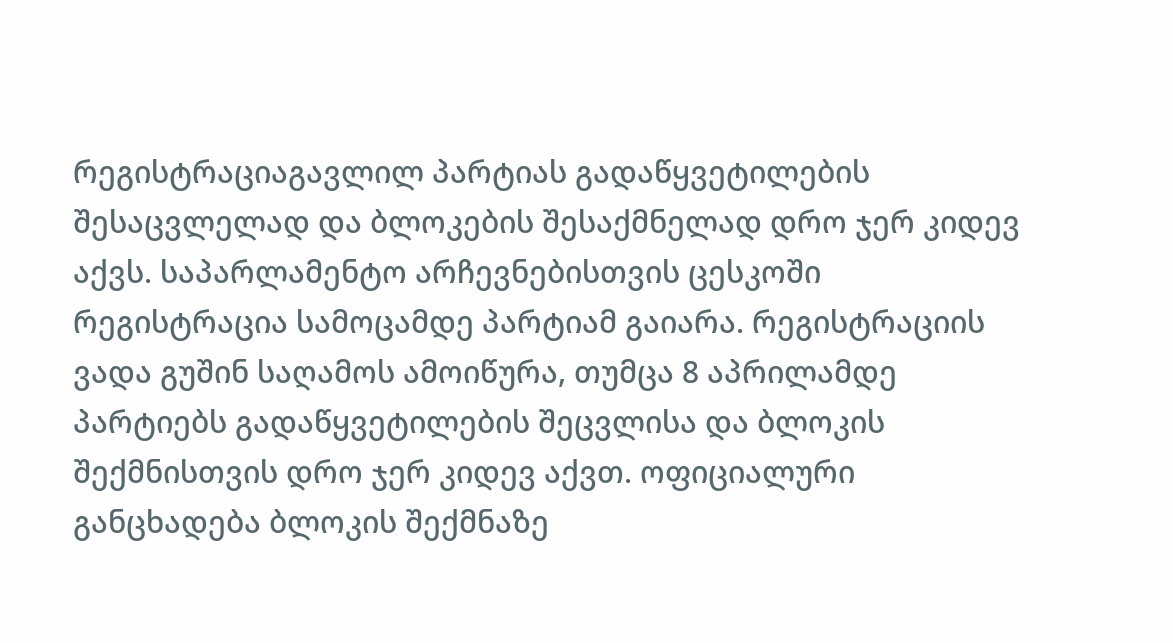რეგისტრაციაგავლილ პარტიას გადაწყვეტილების შესაცვლელად და ბლოკების შესაქმნელად დრო ჯერ კიდევ აქვს. საპარლამენტო არჩევნებისთვის ცესკოში რეგისტრაცია სამოცამდე პარტიამ გაიარა. რეგისტრაციის ვადა გუშინ საღამოს ამოიწურა, თუმცა 8 აპრილამდე პარტიებს გადაწყვეტილების შეცვლისა და ბლოკის შექმნისთვის დრო ჯერ კიდევ აქვთ. ოფიციალური განცხადება ბლოკის შექმნაზე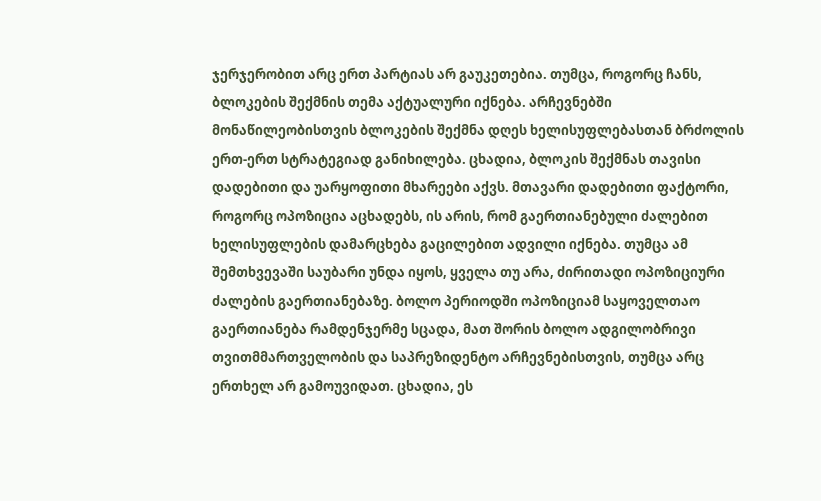ჯერჯერობით არც ერთ პარტიას არ გაუკეთებია. თუმცა, როგორც ჩანს, ბლოკების შექმნის თემა აქტუალური იქნება. არჩევნებში მონაწილეობისთვის ბლოკების შექმნა დღეს ხელისუფლებასთან ბრძოლის ერთ-ერთ სტრატეგიად განიხილება. ცხადია, ბლოკის შექმნას თავისი დადებითი და უარყოფითი მხარეები აქვს. მთავარი დადებითი ფაქტორი, როგორც ოპოზიცია აცხადებს, ის არის, რომ გაერთიანებული ძალებით ხელისუფლების დამარცხება გაცილებით ადვილი იქნება. თუმცა ამ შემთხვევაში საუბარი უნდა იყოს, ყველა თუ არა, ძირითადი ოპოზიციური ძალების გაერთიანებაზე. ბოლო პერიოდში ოპოზიციამ საყოველთაო გაერთიანება რამდენჯერმე სცადა, მათ შორის ბოლო ადგილობრივი თვითმმართველობის და საპრეზიდენტო არჩევნებისთვის, თუმცა არც ერთხელ არ გამოუვიდათ. ცხადია, ეს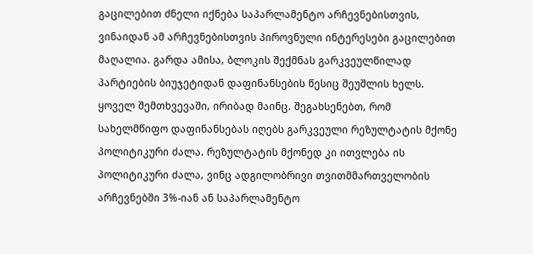გაცილებით ძნელი იქნება საპარლამენტო არჩევნებისთვის, ვინაიდან ამ არჩევნებისთვის პიროვნული ინტერესები გაცილებით მაღალია. გარდა ამისა, ბლოკის შექმნას გარკვეულწილად პარტიების ბიუჯეტიდან დაფინანსების წესიც შეუშლის ხელს. ყოველ შემთხვევაში, ირიბად მაინც. შეგახსენებთ, რომ სახელმწიფო დაფინანსებას იღებს გარკვეული რეზულტატის მქონე პოლიტიკური ძალა. რეზულტატის მქონედ კი ითვლება ის პოლიტიკური ძალა, ვინც ადგილობრივი თვითმმართველობის არჩევნებში 3%-იან ან საპარლამენტო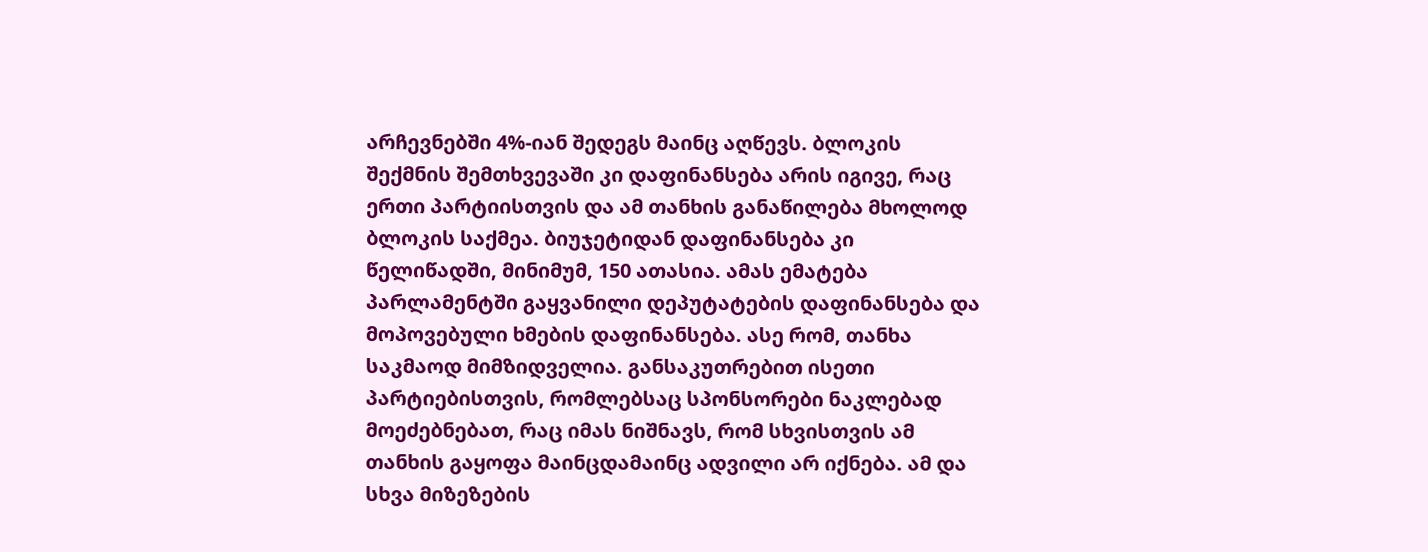არჩევნებში 4%-იან შედეგს მაინც აღწევს. ბლოკის შექმნის შემთხვევაში კი დაფინანსება არის იგივე, რაც ერთი პარტიისთვის და ამ თანხის განაწილება მხოლოდ ბლოკის საქმეა. ბიუჯეტიდან დაფინანსება კი წელიწადში, მინიმუმ, 150 ათასია. ამას ემატება პარლამენტში გაყვანილი დეპუტატების დაფინანსება და მოპოვებული ხმების დაფინანსება. ასე რომ, თანხა საკმაოდ მიმზიდველია. განსაკუთრებით ისეთი პარტიებისთვის, რომლებსაც სპონსორები ნაკლებად მოეძებნებათ, რაც იმას ნიშნავს, რომ სხვისთვის ამ თანხის გაყოფა მაინცდამაინც ადვილი არ იქნება. ამ და სხვა მიზეზების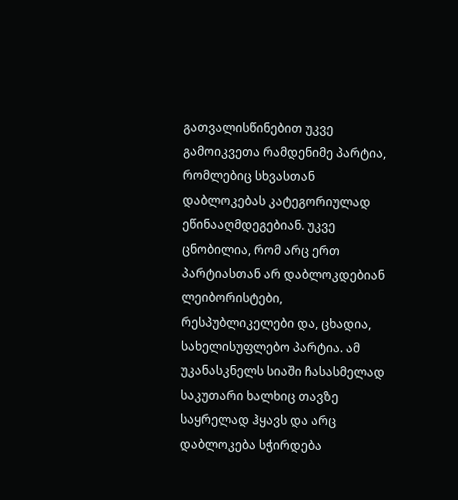გათვალისწინებით უკვე გამოიკვეთა რამდენიმე პარტია, რომლებიც სხვასთან დაბლოკებას კატეგორიულად ეწინააღმდეგებიან. უკვე ცნობილია, რომ არც ერთ პარტიასთან არ დაბლოკდებიან ლეიბორისტები, რესპუბლიკელები და, ცხადია, სახელისუფლებო პარტია. ამ უკანასკნელს სიაში ჩასასმელად საკუთარი ხალხიც თავზე საყრელად ჰყავს და არც დაბლოკება სჭირდება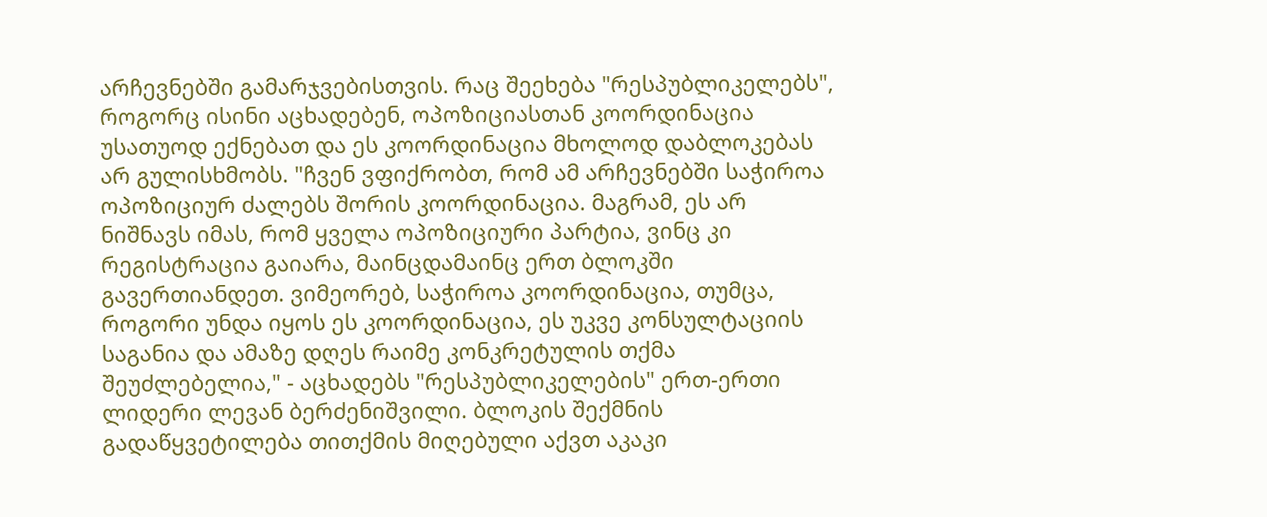არჩევნებში გამარჯვებისთვის. რაც შეეხება "რესპუბლიკელებს", როგორც ისინი აცხადებენ, ოპოზიციასთან კოორდინაცია უსათუოდ ექნებათ და ეს კოორდინაცია მხოლოდ დაბლოკებას არ გულისხმობს. "ჩვენ ვფიქრობთ, რომ ამ არჩევნებში საჭიროა ოპოზიციურ ძალებს შორის კოორდინაცია. მაგრამ, ეს არ ნიშნავს იმას, რომ ყველა ოპოზიციური პარტია, ვინც კი რეგისტრაცია გაიარა, მაინცდამაინც ერთ ბლოკში გავერთიანდეთ. ვიმეორებ, საჭიროა კოორდინაცია, თუმცა, როგორი უნდა იყოს ეს კოორდინაცია, ეს უკვე კონსულტაციის საგანია და ამაზე დღეს რაიმე კონკრეტულის თქმა შეუძლებელია," - აცხადებს "რესპუბლიკელების" ერთ-ერთი ლიდერი ლევან ბერძენიშვილი. ბლოკის შექმნის გადაწყვეტილება თითქმის მიღებული აქვთ აკაკი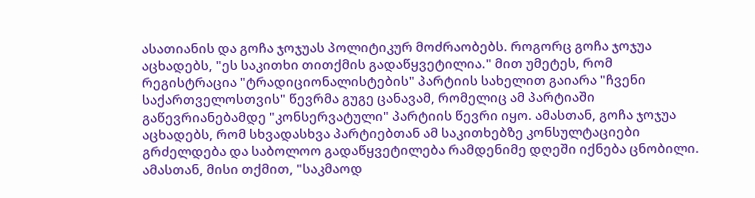ასათიანის და გოჩა ჯოჯუას პოლიტიკურ მოძრაობებს. როგორც გოჩა ჯოჯუა აცხადებს, "ეს საკითხი თითქმის გადაწყვეტილია." მით უმეტეს, რომ რეგისტრაცია "ტრადიციონალისტების" პარტიის სახელით გაიარა "ჩვენი საქართველოსთვის" წევრმა გუგე ცანავამ, რომელიც ამ პარტიაში გაწევრიანებამდე "კონსერვატული" პარტიის წევრი იყო. ამასთან, გოჩა ჯოჯუა აცხადებს, რომ სხვადასხვა პარტიებთან ამ საკითხებზე კონსულტაციები გრძელდება და საბოლოო გადაწყვეტილება რამდენიმე დღეში იქნება ცნობილი. ამასთან, მისი თქმით, "საკმაოდ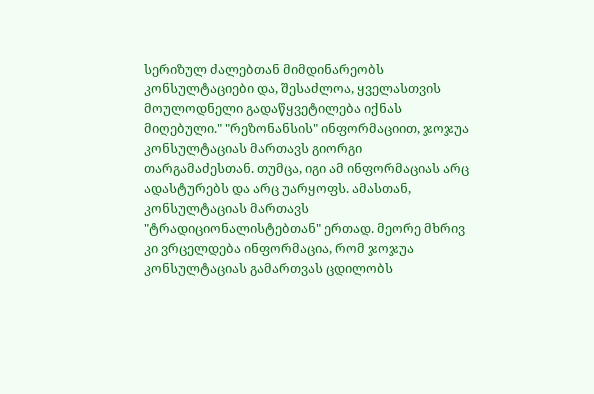სერიზულ ძალებთან მიმდინარეობს კონსულტაციები და, შესაძლოა, ყველასთვის მოულოდნელი გადაწყვეტილება იქნას მიღებული." "რეზონანსის" ინფორმაციით, ჯოჯუა კონსულტაციას მართავს გიორგი თარგამაძესთან. თუმცა, იგი ამ ინფორმაციას არც ადასტურებს და არც უარყოფს. ამასთან, კონსულტაციას მართავს "ტრადიციონალისტებთან" ერთად. მეორე მხრივ კი ვრცელდება ინფორმაცია, რომ ჯოჯუა კონსულტაციას გამართვას ცდილობს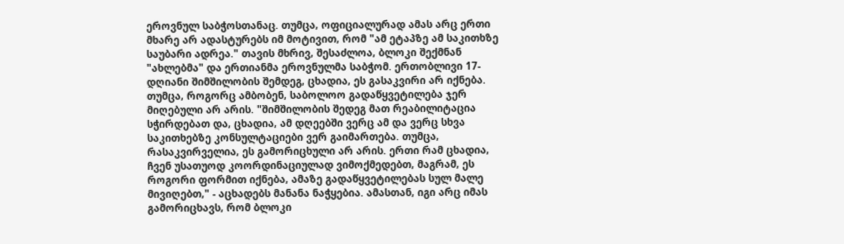ეროვნულ საბჭოსთანაც. თუმცა, ოფიციალურად ამას არც ერთი მხარე არ ადასტურებს იმ მოტივით, რომ "ამ ეტაპზე ამ საკითხზე საუბარი ადრეა." თავის მხრივ, შესაძლოა, ბლოკი შექმნან "ახლებმა" და ერთიანმა ეროვნულმა საბჭომ. ერთობლივი 17-დღიანი შიმშილობის შემდეგ, ცხადია, ეს გასაკვირი არ იქნება. თუმცა, როგორც ამბობენ, საბოლოო გადაწყვეტილება ჯერ მიღებული არ არის. "შიმშილობის შედეგ მათ რეაბილიტაცია სჭირდებათ და, ცხადია, ამ დღეებში ვერც ამ და ვერც სხვა საკითხებზე კონსულტაციები ვერ გაიმართება. თუმცა, რასაკვირველია, ეს გამორიცხული არ არის. ერთი რამ ცხადია, ჩვენ უსათუოდ კოორდინაციულად ვიმოქმედებთ, მაგრამ, ეს როგორი ფორმით იქნება, ამაზე გადაწყვეტილებას სულ მალე მივიღებთ," - აცხადებს მანანა ნაჭყებია. ამასთან, იგი არც იმას გამორიცხავს, რომ ბლოკი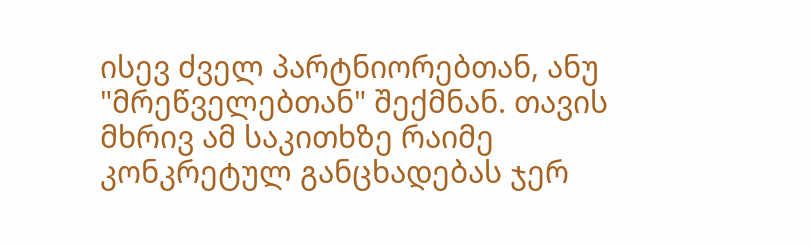ისევ ძველ პარტნიორებთან, ანუ "მრეწველებთან" შექმნან. თავის მხრივ ამ საკითხზე რაიმე კონკრეტულ განცხადებას ჯერ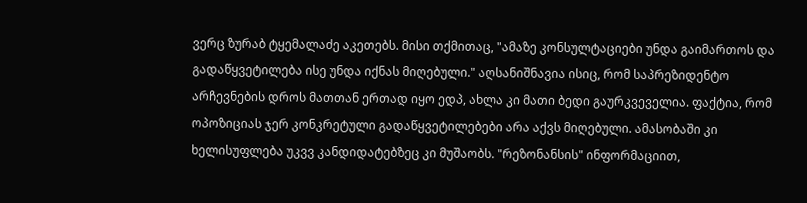ვერც ზურაბ ტყემალაძე აკეთებს. მისი თქმითაც, "ამაზე კონსულტაციები უნდა გაიმართოს და გადაწყვეტილება ისე უნდა იქნას მიღებული." აღსანიშნავია ისიც, რომ საპრეზიდენტო არჩევნების დროს მათთან ერთად იყო ედპ, ახლა კი მათი ბედი გაურკვეველია. ფაქტია, რომ ოპოზიციას ჯერ კონკრეტული გადაწყვეტილებები არა აქვს მიღებული. ამასობაში კი ხელისუფლება უკვვ კანდიდატებზეც კი მუშაობს. "რეზონანსის" ინფორმაციით,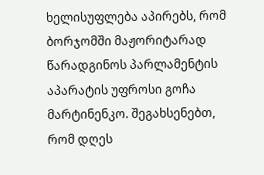ხელისუფლება აპირებს, რომ ბორჯომში მაჟორიტარად წარადგინოს პარლამენტის აპარატის უფროსი გოჩა მარტინენკო. შეგახსენებთ, რომ დღეს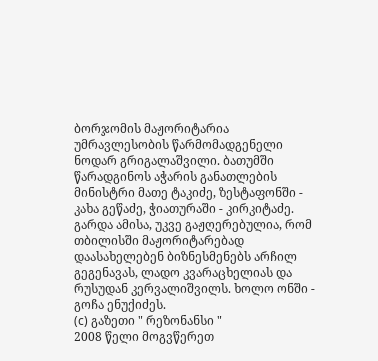ბორჯომის მაჟორიტარია უმრავლესობის წარმომადგენელი ნოდარ გრიგალაშვილი. ბათუმში წარადგინოს აჭარის განათლების მინისტრი მათე ტაკიძე, ზესტაფონში - კახა გეწაძე, ჭიათურაში - კირკიტაძე. გარდა ამისა, უკვე გაჟღერებულია, რომ თბილისში მაჟორიტარებად დაასახელებენ ბიზნესმენებს არჩილ გეგენავას, ლადო კვარაცხელიას და რუსუდან კერვალიშვილს. ხოლო ონში - გოჩა ენუქიძეს.
(c) გაზეთი " რეზონანსი "
2008 წელი მოგვწერეთ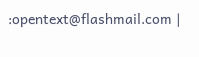:opentext@flashmail.com |